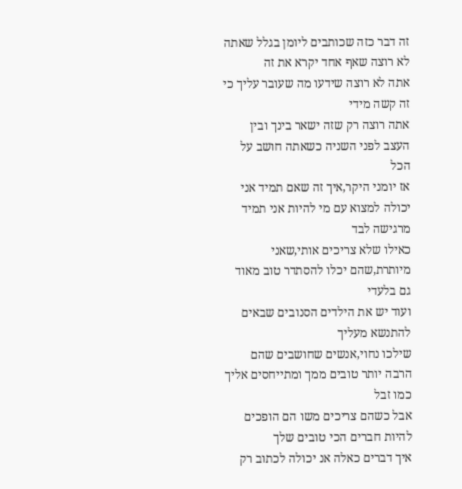זה דבר כזה שכותבים ליומן בגלל שאתה לא רוצה שאף אחד יקרא את זה
אתה לא רוצה שידעו מה שעובר עליך כי זה קשה מידי
אתה רוצה רק שזה ישאר בינך ובין העצב לפני השניה כשאתה חושב על הכל
אז יומני היקר,איך זה שאם תמיד אני יכולה למצוא עם מי להיות אני תמיד מרגישה לבד
כאילו שלא צריכים אותי,שאני מיותרת,שהם יכלו להסתדר טוב מאוד גם בלעדי
ועוד יש את הילדים הסנובים שבאים להתנשא מעליך
שילכו נחוי,אנשים שחושבים שהם הרבה יותר טובים ממך ומתייחסים אליך כמו זבל
אבל כשהם צריכים משו הם הופכים להיות חברים הכי טובים שלך
איך דברים כאלה אנ יכולה לכתוב רק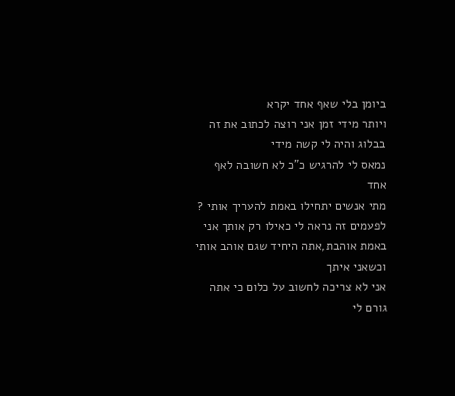ביומן בלי שאף אחד יקרא
ויותר מידי זמן אני רוצה לכתוב את זה בבלוג והיה לי קשה מידי
נמאס לי להרגיש כ"כ לא חשובה לאף אחד
מתי אנשים יתחילו באמת להעריך אותי ?
לפעמים זה נראה לי כאילו רק אותך אני באמת אוהבת,אתה היחיד שגם אוהב אותי וכשאני איתך
אני לא צריכה לחשוב על כלום כי אתה גורם לי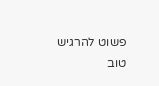פשוט להרגיש טוב